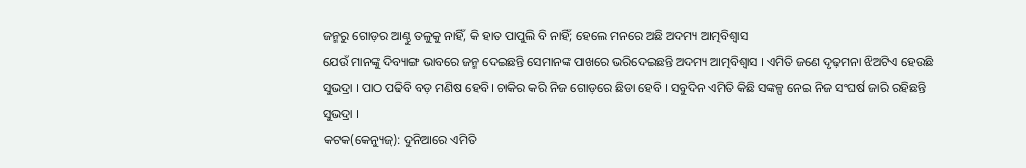ଜନ୍ମରୁ ଗୋଡ଼ର ଆଣ୍ଠୁ ତଳୁକୁ ନାହିଁ, କି ହାତ ପାପୁଲି ବି ନାହିଁ; ହେଲେ ମନରେ ଅଛି ଅଦମ୍ୟ ଆତ୍ମବିଶ୍ୱାସ
ଯେଉଁ ମାନଙ୍କୁ ଦିବ୍ୟାଙ୍ଗ ଭାବରେ ଜନ୍ମ ଦେଇଛନ୍ତି ସେମାନଙ୍କ ପାଖରେ ଭରିଦେଇଛନ୍ତି ଅଦମ୍ୟ ଆତ୍ମବିଶ୍ୱାସ । ଏମିତି ଜଣେ ଦୃଢ଼ମନା ଝିଅଟିଏ ହେଉଛି ସୁଭଦ୍ରା । ପାଠ ପଢିବି ବଡ଼ ମଣିଷ ହେବି। ଚାକିର କରି ନିଜ ଗୋଡ଼ରେ ଛିଡା ହେବି । ସବୁଦିନ ଏମିତି କିଛି ସଙ୍କଳ୍ପ ନେଇ ନିଜ ସଂଘର୍ଷ ଜାରି ରହିଛନ୍ତି ସୁଭଦ୍ରା ।
କଟକ(କେନ୍ୟୁଜ୍): ଦୁନିଆରେ ଏମିତି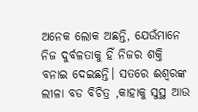ଅନେକ ଲୋକ ଅଛନ୍ତି, ଯେଉଁମାନେ ନିଜ ଦୁର୍ବଳତାକୁ ହିଁ ନିଜର ଶକ୍ତି ବନାଇ ଦେଇଛନ୍ତି। ସତରେ ଈଶ୍ୱରଙ୍କ ଲୀଳା ବଡ ବିଚିତ୍ର ,କାହାକୁ ସୁସ୍ଥ ଆଉ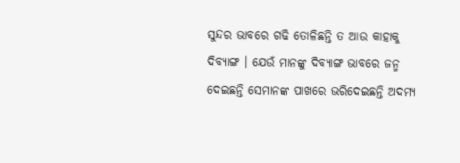ସୁନ୍ଦର ଭାବରେ ଗଢି ତୋଳିଛନ୍ତି ତ ଆଉ କାହାକୁ ଦିବ୍ୟାଙ୍ଗ । ଯେଉଁ ମାନଙ୍କୁ ଦିବ୍ୟାଙ୍ଗ ଭାବରେ ଜନ୍ମ ଦେଇଛନ୍ତି ସେମାନଙ୍କ ପାଖରେ ଭରିଦେଇଛନ୍ତି ଅଦମ୍ୟ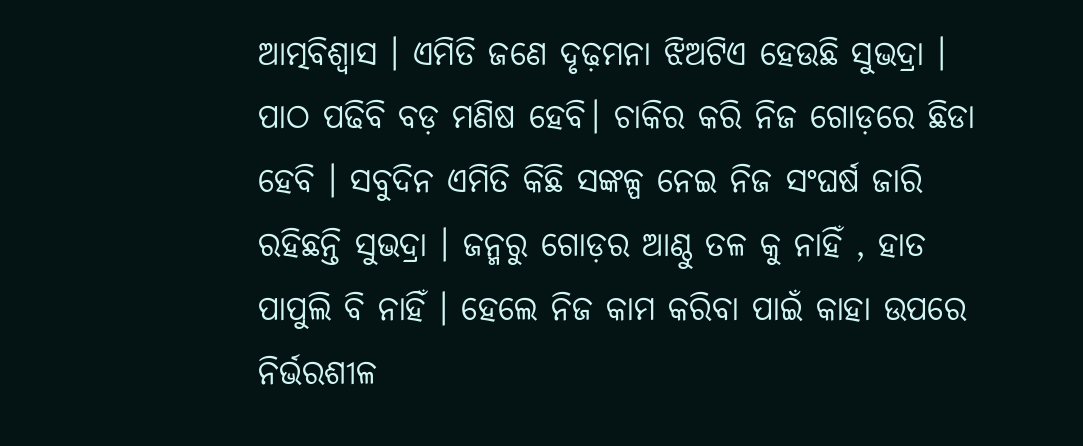ଆତ୍ମବିଶ୍ୱାସ । ଏମିତି ଜଣେ ଦୃଢ଼ମନା ଝିଅଟିଏ ହେଉଛି ସୁଭଦ୍ରା ।
ପାଠ ପଢିବି ବଡ଼ ମଣିଷ ହେବି। ଚାକିର କରି ନିଜ ଗୋଡ଼ରେ ଛିଡା ହେବି । ସବୁଦିନ ଏମିତି କିଛି ସଙ୍କଳ୍ପ ନେଇ ନିଜ ସଂଘର୍ଷ ଜାରି ରହିଛନ୍ତି ସୁଭଦ୍ରା । ଜନ୍ମରୁ ଗୋଡ଼ର ଆଣ୍ଠୁ ତଳ କୁ ନାହିଁ , ହାତ ପାପୁଲି ବି ନାହିଁ । ହେଲେ ନିଜ କାମ କରିବା ପାଇଁ କାହା ଉପରେ ନିର୍ଭରଶୀଳ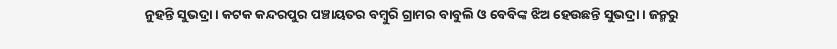ନୁହନ୍ତି ସୁଭଦ୍ରା । କଟକ କନ୍ଦରପୁର ପଞ୍ଚାୟତର ବମ୍ବୁରି ଗ୍ରାମର ବାବୁଲି ଓ ବେବିଙ୍କ ଝିଅ ହେଉଛନ୍ତି ସୁଭଦ୍ରା । ଜନ୍ମରୁ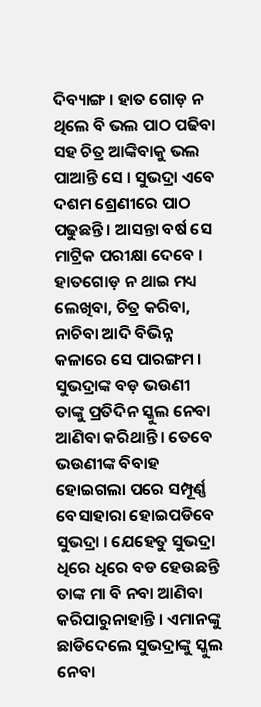ଦିବ୍ୟାଙ୍ଗ । ହାତ ଗୋଡ଼ ନ ଥିଲେ ବି ଭଲ ପାଠ ପଢିବା ସହ ଚିତ୍ର ଆଙ୍କିବାକୁ ଭଲ ପାଆନ୍ତି ସେ । ସୁଭଦ୍ରା ଏବେ ଦଶମ ଶ୍ରେଣୀରେ ପାଠ ପଢୁଛନ୍ତି । ଆସନ୍ତା ବର୍ଷ ସେ ମାଟ୍ରିକ ପରୀକ୍ଷା ଦେବେ ।
ହାତଗୋଡ଼ ନ ଥାଇ ମଧ୍ୟ ଲେଖିବା, ଚିତ୍ର କରିବା, ନାଚିବା ଆଦି ବିଭିନ୍ନ କଳାରେ ସେ ପାରଙ୍ଗମ । ସୁଭଦ୍ରାଙ୍କ ବଡ଼ ଭଉଣୀ ତାଙ୍କୁ ପ୍ରତିଦିନ ସ୍କୁଲ ନେବା ଆଣିବା କରିଥାନ୍ତି । ତେବେ ଭଉଣୀଙ୍କ ବିବାହ ହୋଇଗଲା ପରେ ସମ୍ପୂର୍ଣ୍ଣ ବେସାହାରା ହୋଇପଡିବେ ସୁଭଦ୍ରା । ଯେହେତୁ ସୁଭଦ୍ରା ଧିରେ ଧିରେ ବଡ ହେଉଛନ୍ତି ତାଙ୍କ ମା ବି ନବା ଆଣିବା କରିପାରୁନାହାନ୍ତି । ଏମାନଙ୍କୁ ଛାଡିଦେଲେ ସୁଭଦ୍ରାଙ୍କୁ ସ୍କୁଲ ନେବା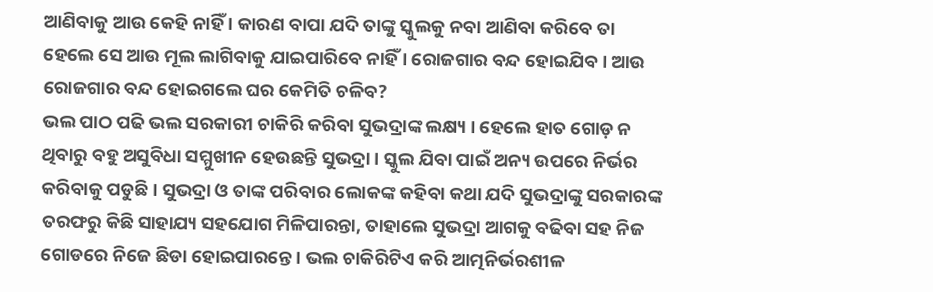ଆଣିବାକୁ ଆଉ କେହି ନାହିଁ । କାରଣ ବାପା ଯଦି ତାଙ୍କୁ ସ୍କୁଲକୁ ନବା ଆଣିବା କରିବେ ତା ହେଲେ ସେ ଆଉ ମୂଲ ଲାଗିବାକୁ ଯାଇପାରିବେ ନାହିଁ । ରୋଜଗାର ବନ୍ଦ ହୋଇଯିବ । ଆଉ ରୋଜଗାର ବନ୍ଦ ହୋଇଗଲେ ଘର କେମିତି ଚଳିବ?
ଭଲ ପାଠ ପଢି ଭଲ ସରକାରୀ ଚାକିରି କରିବା ସୁଭଦ୍ରାଙ୍କ ଲକ୍ଷ୍ୟ । ହେଲେ ହାତ ଗୋଡ଼ ନ ଥିବାରୁ ବହୁ ଅସୁବିଧା ସମ୍ମୁଖୀନ ହେଉଛନ୍ତି ସୁଭଦ୍ରା । ସ୍କୁଲ ଯିବା ପାଇଁ ଅନ୍ୟ ଉପରେ ନିର୍ଭର କରିବାକୁ ପଡୁଛି । ସୁଭଦ୍ରା ଓ ତାଙ୍କ ପରିବାର ଲୋକଙ୍କ କହିବା କଥା ଯଦି ସୁଭଦ୍ରାଙ୍କୁ ସରକାରଙ୍କ ତରଫରୁ କିଛି ସାହାଯ୍ୟ ସହଯୋଗ ମିଳିପାରନ୍ତା, ତାହାଲେ ସୁଭଦ୍ରା ଆଗକୁ ବଢିବା ସହ ନିଜ ଗୋଡରେ ନିଜେ ଛିଡା ହୋଇପାରନ୍ତେ । ଭଲ ଚାକିରିଟିଏ କରି ଆତ୍ମନିର୍ଭରଶୀଳ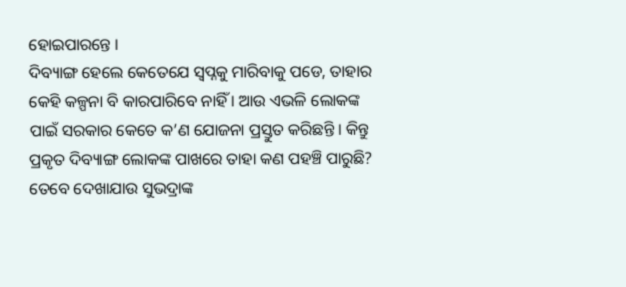ହୋଇପାରନ୍ତେ ।
ଦିବ୍ୟାଙ୍ଗ ହେଲେ କେତେଯେ ସ୍ୱପ୍ନକୁ ମାରିବାକୁ ପଡେ, ତାହାର କେହି କଳ୍ପନା ବି କାରପାରିବେ ନାହିଁ । ଆଉ ଏଭଳି ଲୋକଙ୍କ ପାଇଁ ସରକାର କେତେ କ’ଣ ଯୋଜନା ପ୍ରସ୍ତୁତ କରିଛନ୍ତି । କିନ୍ତୁ ପ୍ରକୃତ ଦିବ୍ୟାଙ୍ଗ ଲୋକଙ୍କ ପାଖରେ ତାହା କଣ ପହଞ୍ଚି ପାରୁଛି? ତେବେ ଦେଖାଯାଉ ସୁଭଦ୍ରାଙ୍କ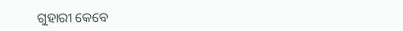ଗୁହାରୀ କେବେ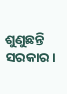ଶୁଣୁଛନ୍ତି ସରକାର।